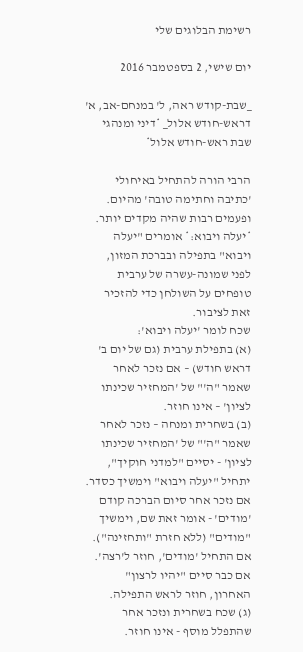רשימת הבלוגים שלי

יום שישי, 2 בספטמבר 2016

_שבת-קודש ראה, ל' במנחם-אב, א' דראש-חודש אלול_ *דיני ומנהגי שבת ראש-חודש אלול*

הרבי הורה להתחיל באיחולי 'כתיבה וחתימה טובה' מהיום. ופעמים רבות שהיה מקדים יותר.
*יעלה ויבוא:* אומרים "יעלה ויבוא" בתפילה ובברכת המזון, לפני שמונה-עשרה של ערבית טופחים על השולחן כדי להזכיר זאת לציבור.
שכח לומר 'יעלה ויבוא':
(א) בתפילת ערבית (גם של יום ב' דראש חודש) – אם נזכר לאחר שאמר "ה'" של 'המחזיר שכינתו לציון' – אינו חוזר.
(ב) בשחרית ומנחה – נזכר לאחר שאמר "ה'" של 'המחזיר שכינתו לציון' - יסיים "למדני חוקיך", יתחיל "יעלה ויבוא" וימשיך כסדר. אם נזכר אחר סיום הברכה קודם 'מודים' - אומר זאת שם, וימשיך "מודים" (ללא חזרת "ותחזינה"). אם התחיל 'מודים', חוזר ל'רצה'. אם כבר סיים "יהיו לרצון" האחרון, חוזר לראש התפילה.
(ג) שכח בשחרית ונזכר אחר שהתפלל מוסף - אינו חוזר.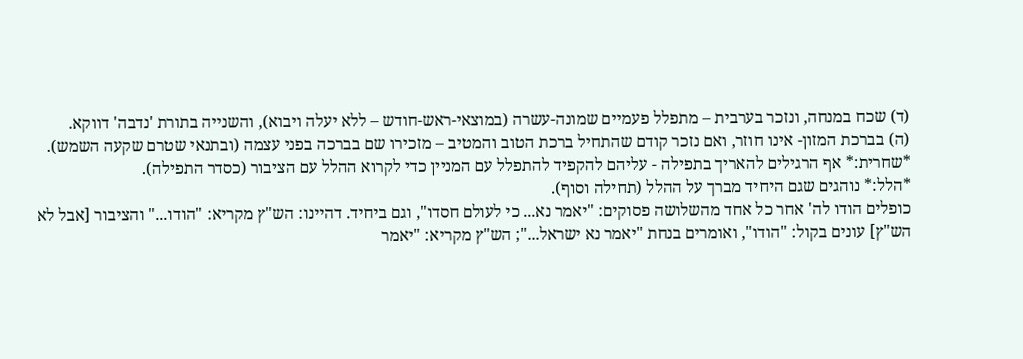(ד) שכח במנחה, ונזכר בערבית – מתפלל פעמיים שמונה-עשרה (במוצאי-ראש-חודש – ללא יעלה ויבוא), והשנייה בתורת 'נדבה' דווקא.
(ה) בברכת המזון- אינו חוזר, ואם נזכר קודם שהתחיל ברכת הטוב והמטיב – מזכירו שם בברכה בפני עצמה (ובתנאי שטרם שקעה השמש).
*שחרית:* אף הרגילים להאריך בתפילה - עליהם להקפיד להתפלל עם המניין כדי לקרוא ההלל עם הציבור (כסדר התפילה).
*הלל:* נוהגים שגם היחיד מברך על ההלל (תחילה וסוף).
כופלים הודו לה' אחר כל אחד מהשלושה פסוקים: "יאמר נא... כי לעולם חסדו", וגם ביחיד. דהיינו: הש"ץ מקריא: "הודו..." והציבור [אבל לא הש"ץ] עונים בקול: "הודו", ואומרים בנחת "יאמר נא ישראל..."; הש"ץ מקריא: "יאמר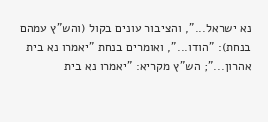נא ישראל...", והציבור עונים בקול (והש"ץ עמהם בנחת): "הודו...", ואומרים בנחת "יאמרו נא בית אהרון..."; הש"ץ מקריא: "יאמרו נא בית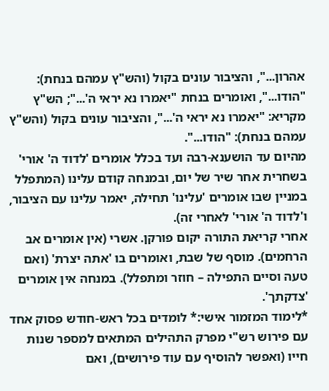אהרון...", והציבור עונים בקול (והש"ץ עמהם בנחת): "הודו...", ואומרים בנחת "יאמרו נא יראי ה'..."; הש"ץ מקריא: "יאמרו נא יראי ה'...", והציבור עונים בקול (והש"ץ עמהם בנחת): "הודו...".
מהיום עד הושענא-רבה ועד בכלל אומרים 'לדוד ה' אורי' בשחרית אחר שיר של יום, ובמנחה קודם עלינו (המתפלל במניין שבו אומרים 'עלינו' תחילה, יאמר עלינו עם הציבור, ו'לדוד ה' אורי' לאחרי זה).
אחרי קריאת התורה יקום פורקן. אשרי (אין אומרים אב הרחמים). מוסף של שבת, ואומרים בו 'אתה יצרת' (ואם טעה וסיים התפילה – חוזר ומתפלל). במנחה אין אומרים 'צדקתך'.
*לימוד המזמור אישי:* לומדים בכל ראש-חודש פסוק אחד עם פירוש רש"י מפרק התהילים המתאים למספר שנות חייו (ואפשר להוסיף עם עוד פירושים), ואם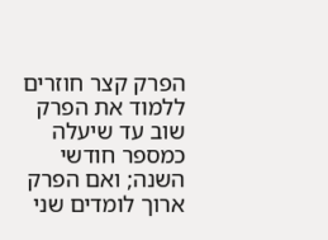הפרק קצר חוזרים ללמוד את הפרק שוב עד שיעלה כמספר חודשי השנה; ואם הפרק ארוך לומדים שני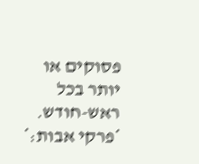פסוקים או יותר בכל ראש-חודש.
*פרקי אבות:*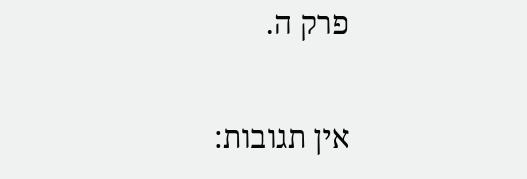פרק ה.

אין תגובות: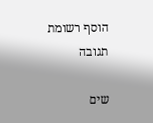הוסף רשומת תגובה

שים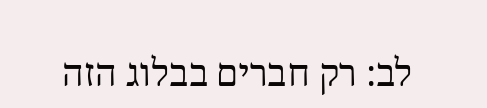לב: רק חברים בבלוג הזה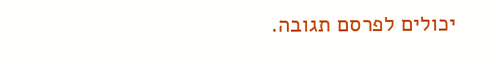יכולים לפרסם תגובה.